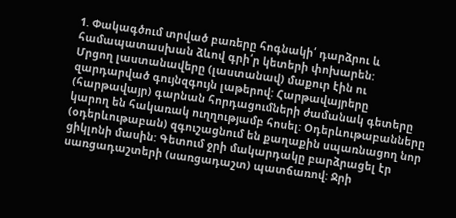1. Փակագծում տրված բառերը հոգնակի՛ դարձրու և համապատասխան ձևով գրի՛ր կետերի փոխարեն:
Մրցող լաստանավերը (լաստանավ) մաքուր էին ու զարդարված գույնզգույն լաթերով: Հարթավայրերը (հարթավայր) գարնան հորդացումների ժամանակ գետերը կարող են հակառակ ուղղությամբ հոսել: Օդերևութաբանները (օդերևութաբան) զգուշացնում են քաղաքին սպառնացող նոր ցիկլոնի մասին: Գետում ջրի մակարդակը բարձրացել էր սառցադաշտերի (սառցադաշտ) պատճառով: Ջրի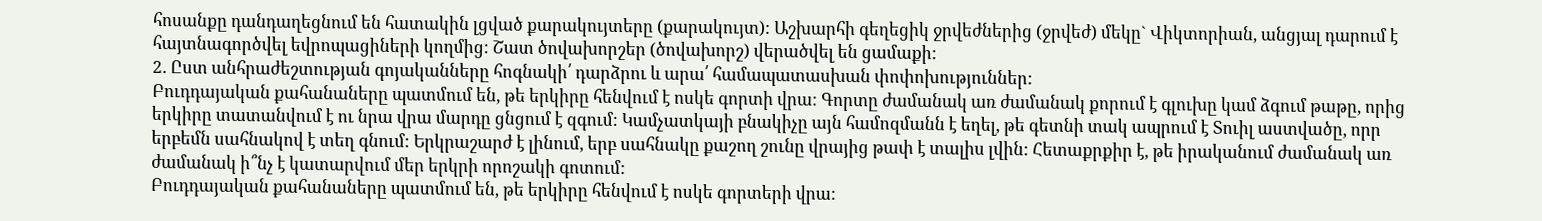հոսանքը դանդաղեցնում են հատակին լցված քարակույտերը (քարակույտ): Աշխարհի գեղեցիկ ջրվեժներից (ջրվեժ) մեկը` Վիկտորիան, անցյալ դարում է հայտնագործվել եվրոպացիների կողմից: Շատ ծովախորշեր (ծովախորշ) վերածվել են ցամաքի:
2. Ըստ անհրաժեշտության գոյականները հոգնակի՛ դարձրու և արա՛ համապատասխան փոփոխություններ:
Բուդդայական քահանաները պատմում են, թե երկիրը հենվում է ոսկե գորտի վրա: Գորտը ժամանակ առ ժամանակ քորում է գլուխը կամ ձգում թաթը, որից երկիրը տատանվում է ու նրա վրա մարդը ցնցում է զգում: Կամչատկայի բնակիչը այն համոզմանն է եղել, թե գետնի տակ ապրում է Տուիլ աստվածը, որր երբեմն սահնակով է տեղ գնում: Երկրաշարժ է լինում, երբ սահնակը քաշող շունը վրայից թափ է տալիս լվին: Հետաքրքիր է, թե իրականում ժամանակ առ ժամանակ ի՞նչ է կատարվում մեր երկրի որոշակի գոտում:
Բուդդայական քահանաները պատմում են, թե երկիրը հենվում է ոսկե գորտերի վրա: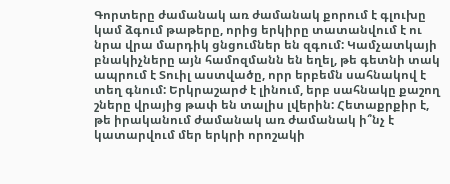Գորտերը ժամանակ առ ժամանակ քորում է գլուխը կամ ձգում թաթերը, որից երկիրը տատանվում է ու նրա վրա մարդիկ ցնցումներ են զգում: Կամչատկայի բնակիչները այն համոզմանն են եղել, թե գետնի տակ ապրում է Տուիլ աստվածը, որր երբեմն սահնակով է տեղ գնում: Երկրաշարժ է լինում, երբ սահնակը քաշող շները վրայից թափ են տալիս լվերին: Հետաքրքիր է, թե իրականում ժամանակ առ ժամանակ ի՞նչ է կատարվում մեր երկրի որոշակի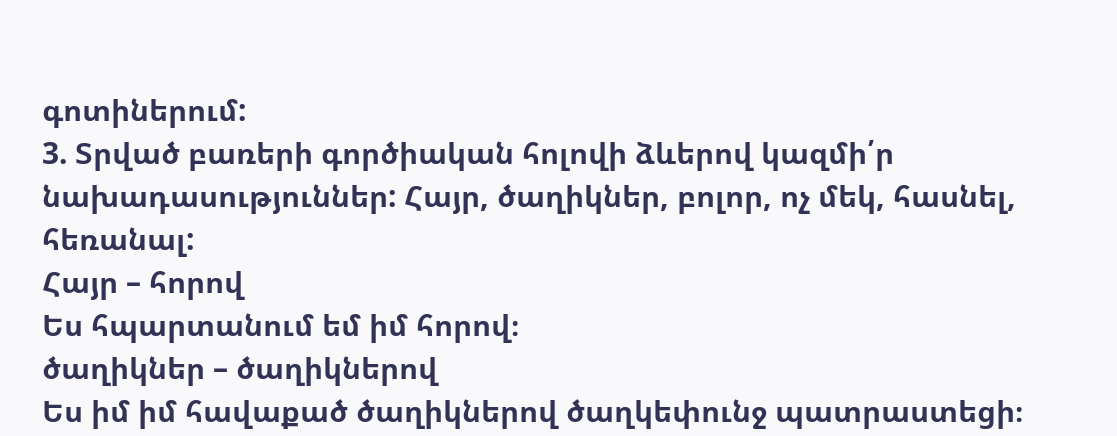գոտիներում:
3. Տրված բառերի գործիական հոլովի ձևերով կազմի՛ր նախադասություններ: Հայր, ծաղիկներ, բոլոր, ոչ մեկ, հասնել, հեռանալ:
Հայր – հորով
Ես հպարտանում եմ իմ հորով։
ծաղիկներ – ծաղիկներով
Ես իմ իմ հավաքած ծաղիկներով ծաղկեփունջ պատրաստեցի։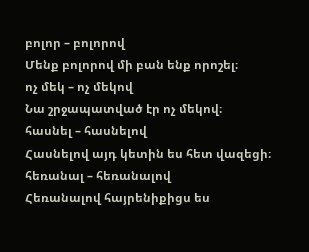բոլոր – բոլորով
Մենք բոլորով մի բան ենք որոշել։
ոչ մեկ – ոչ մեկով
Նա շրջապատված էր ոչ մեկով։
հասնել – հասնելով
Հասնելով այդ կետին ես հետ վազեցի։
հեռանալ – հեռանալով
Հեռանալով հայրենիքիցս ես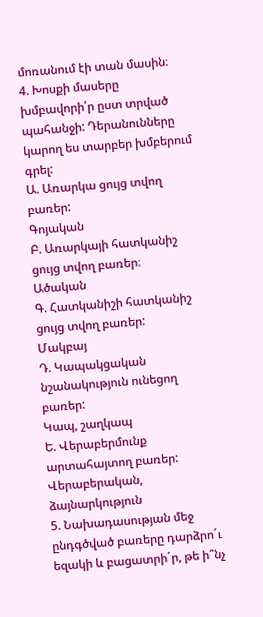մոռանում էի տան մասին։
4. Խոսքի մասերը խմբավորի՛ր ըստ տրված պահանջի: Դերանունները կարող ես տարբեր խմբերում գրել:
Ա. Առարկա ցույց տվող բառեր:
Գոյական
Բ. Առարկայի հատկանիշ ցույց տվող բառեր։
Ածական
Գ. Հատկանիշի հատկանիշ ցույց տվող բառեր:
Մակբայ
Դ. Կապակցական նշանակություն ունեցող բառեր:
Կապ, շաղկապ
Ե. Վերաբերմունք արտահայտող բառեր:
Վերաբերական, ձայնարկություն
5. Նախադասության մեջ ընդգծված բառերը դարձրո´ւ եզակի և բացատրի´ր, թե ի՞նչ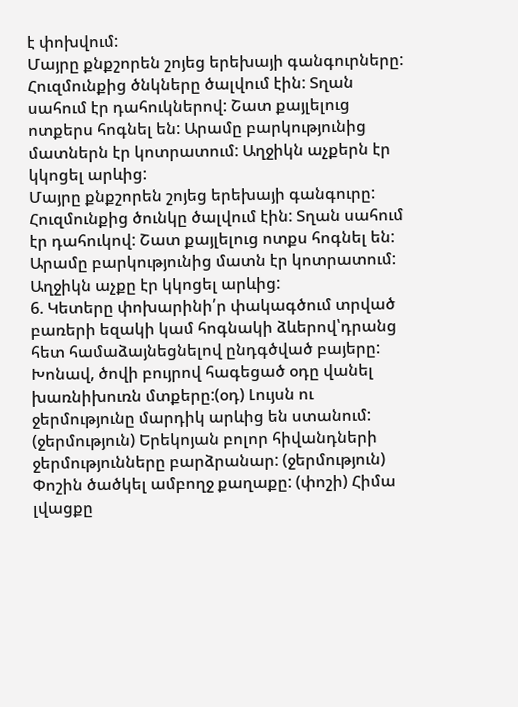է փոխվում:
Մայրը քնքշորեն շոյեց երեխայի գանգուրները: Հուզմունքից ծնկները ծալվում էին: Տղան սահում էր դահուկներով: Շատ քայլելուց ոտքերս հոգնել են: Արամը բարկությունից մատներն էր կոտրատում: Աղջիկն աչքերն էր կկոցել արևից:
Մայրը քնքշորեն շոյեց երեխայի գանգուրը: Հուզմունքից ծունկը ծալվում էին: Տղան սահում էր դահուկով: Շատ քայլելուց ոտքս հոգնել են: Արամը բարկությունից մատն էր կոտրատում: Աղջիկն աչքը էր կկոցել արևից:
6. Կետերը փոխարինի՛ր փակագծում տրված բառերի եզակի կամ հոգնակի ձևերով՝դրանց հետ համաձայնեցնելով ընդգծված բայերը:
Խոնավ, ծովի բույրով հագեցած օդը վանել խառնիխուռն մտքերը:(օդ) Լույսն ու ջերմությունը մարդիկ արևից են ստանում: (ջերմություն) Երեկոյան բոլոր հիվանդների ջերմությունները բարձրանար: (ջերմություն) Փոշին ծածկել ամբողջ քաղաքը: (փոշի) Հիմա լվացքը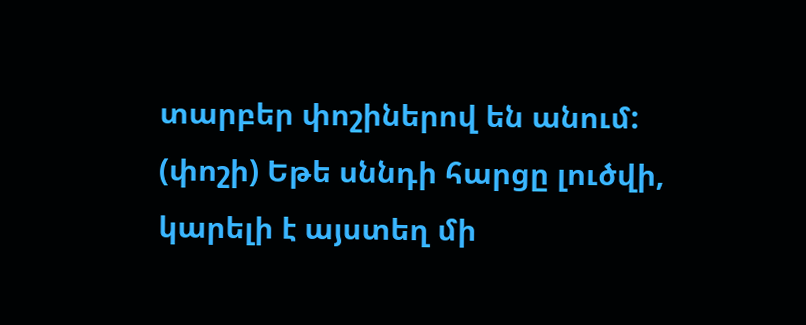տարբեր փոշիներով են անում: (փոշի) Եթե սննդի հարցը լուծվի, կարելի է այստեղ մի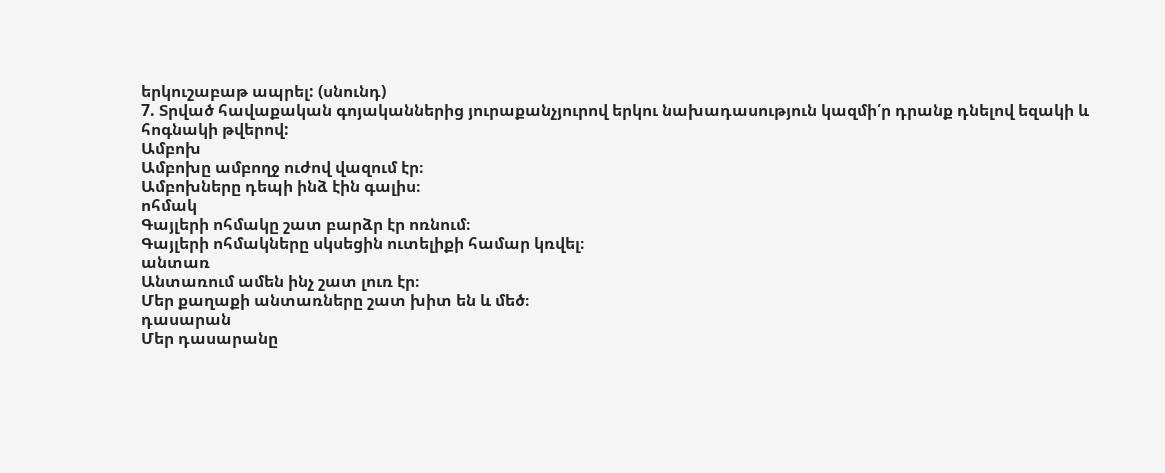երկուշաբաթ ապրել: (սնունդ)
7. Տրված հավաքական գոյականներից յուրաքանչյուրով երկու նախադասություն կազմի՛ր դրանք դնելով եզակի և հոգնակի թվերով:
Ամբոխ
Ամբոխը ամբողջ ուժով վազում էր։
Ամբոխները դեպի ինձ էին գալիս։
ոհմակ
Գայլերի ոհմակը շատ բարձր էր ոռնում։
Գայլերի ոհմակները սկսեցին ուտելիքի համար կռվել։
անտառ
Անտառում ամեն ինչ շատ լուռ էր։
Մեր քաղաքի անտառները շատ խիտ են և մեծ։
դասարան
Մեր դասարանը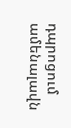դպրոցում ամենալավն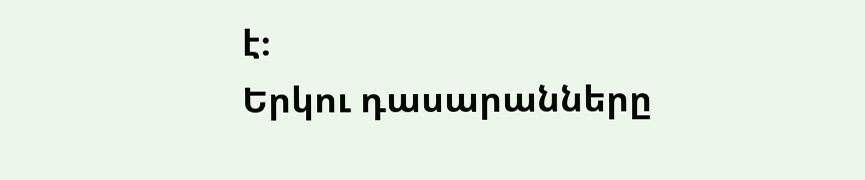է։
Երկու դասարանները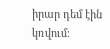իրար դեմ էին կռվում։